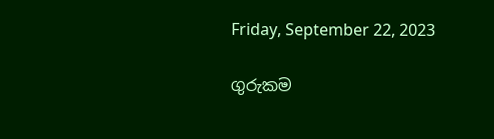Friday, September 22, 2023

ගුරුකම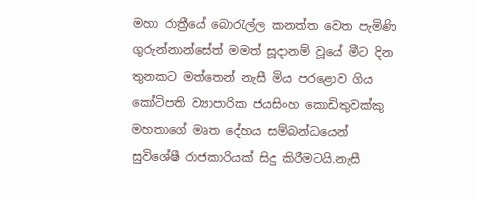මහා රාත්‍රීයේ බොරැල්ල කනත්ත වෙත පැමිණි ගුරුන්නාන්සේත් මමත් සූදානම් වූයේ මීට දින තුනකට මත්තෙන් නැසී මිය පරළොව ගිය කෝටිපති ව්‍යාපාරික ජයසිංහ කොඩිතුවක්කු මහතාගේ මෘත දේහය සම්බන්ධයෙන් සුවිශේෂී රාජකාරියක් සිදු කිරීමටයි.නැසී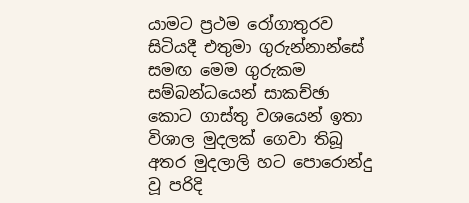යාමට ප්‍රථම රෝගාතුරව සිටියදී එතුමා ගුරුන්නාන්සේ සමඟ මෙම ගුරුකම සම්බන්ධයෙන් සාකච්ඡා කොට ගාස්තු වශයෙන් ඉතා විශාල මුදලක් ගෙවා තිබූ අතර මුදලාලි හට පොරොන්දු වූ පරිදි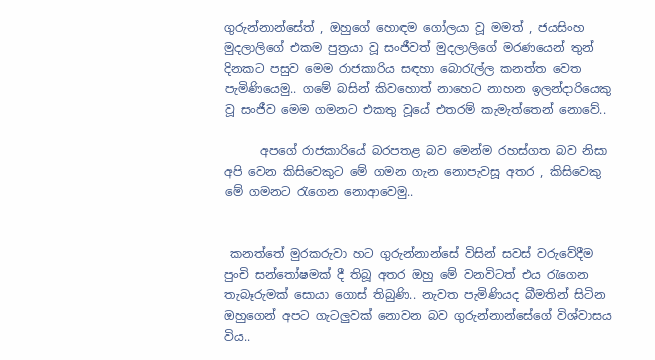ගුරුන්නාන්සේත් , ඔහුගේ හොඳම ගෝලයා වූ මමත් , ජයසිංහ මුදලාලිගේ එකම පුත්‍රයා වූ සංජීවත් මුදලාලිගේ මරණයෙන් තුන් දිනකට පසුව මෙම රාජකාරිය සඳහා බොරැල්ල කනත්ත වෙත පැමිණියෙමු.. ගමේ බසින් කිවහොත් නාහෙට නාහන ඉලන්දාරියෙකු වූ සංජීව මෙම ගමනට එකතු වූයේ එතරම් කැමැත්තෙන් නොවේ..

      අපගේ රාජකාරියේ බරපතළ බව මෙන්ම රහස්ගත බව නිසා අපි වෙන කිසිවෙකුට මේ ගමන ගැන නොපැවසූ අතර , කිසිවෙකු මේ ගමනට රැගෙන නොආවෙමු..


 කනත්තේ මුරකරුවා හට ගුරුන්නාන්සේ විසින් සවස් වරුවේදීම  පුංචි සන්තෝෂමක් දී තිබූ අතර ඔහු මේ වනවිටත් එය රැගෙන තැබෑරුමක් සොයා ගොස් තිබුණි.. නැවත පැමිණියද බීමතින් සිටින ඔහුගෙන් අපට ගැටලුවක් නොවන බව ගුරුන්නාන්සේගේ විශ්වාසය විය..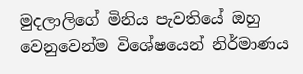මුදලාලිගේ මිනිය පැවතියේ ඔහු වෙනුවෙන්ම විශේෂයෙන් නිර්මාණය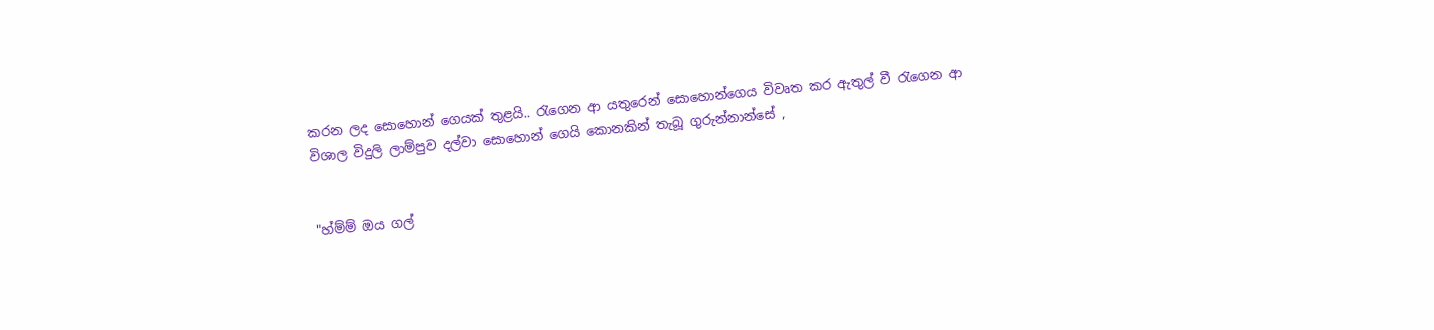කරන ලද සොහොන් ගෙයක් තුළයි.. රැගෙන ආ යතුරෙන් සොහොන්ගෙය විවෘත කර ඇතුල් වී රැගෙන ආ විශාල විදුලි ලාම්පුව දල්වා සොහොන් ගෙයි කොනකින් තැබූ ගුරුන්නාන්සේ ,


"හ්ම්ම් ඔය ගල්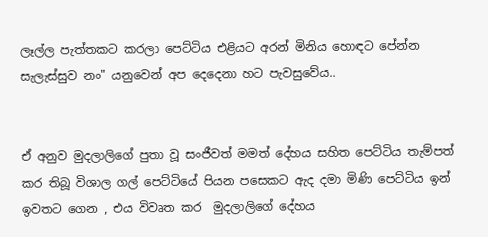ලෑල්ල පැත්තකට කරලා පෙට්ටිය එළියට අරන් මිනිය හොඳට පේන්න සැලැස්සුව නං" යනුවෙන් අප දෙදෙනා හට පැවසුවේය..


ඒ අනුව මුදලාලිගේ පුතා වූ සංජීවත් මමත් දේහය සහිත පෙට්ටිය තැම්පත් කර තිබූ විශාල ගල් පෙට්ටියේ පියන පසෙකට ඇද දමා මිණි පෙට්ටිය ඉන් ඉවතට ගෙන , එය විවෘත කර  මුදලාලිගේ දේහය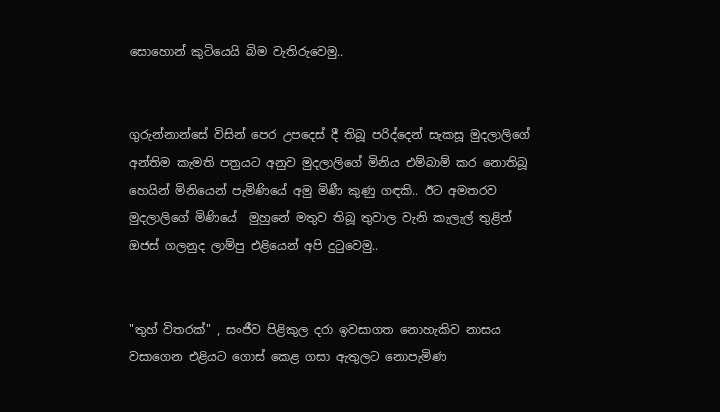සොහොන් කුටියෙයි බිම වැතිරුවෙමු..


ගුරුන්නාන්සේ විසින් පෙර උපදෙස් දී තිබූ පරිද්දෙන් සැකසූ මුදලාලිගේ අන්තිම කැමති පත්‍රයට අනුව මුදලාලිගේ මිනිය එම්බාම් කර නොතිබූ හෙයින් මිනියෙන් පැමිණියේ අමු මිණී කුණු ගඳකි.. ඊට අමතරව  මුදලාලිගේ මිණියේ  මුහුනේ මතුව තිබූ තුවාල වැනි කැලැල් තුළින් ඔජස් ගලනුද ලාම්පු එළියෙන් අපි දුටුවෙමු..


"තුහ් විතරක්" , සංජීව පිළිකුල දරා ඉවසාගත නොහැකිව නාසය වසාගෙන එළියට ගොස් කෙළ ගසා ඇතුලට නොපැමිණ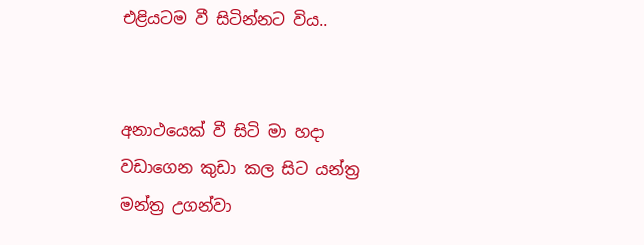එළියටම වී සිටින්නට විය..


අනාථයෙක් වී සිටි මා හදා වඩාගෙන කුඩා කල සිට යන්ත්‍ර මන්ත්‍ර උගන්වා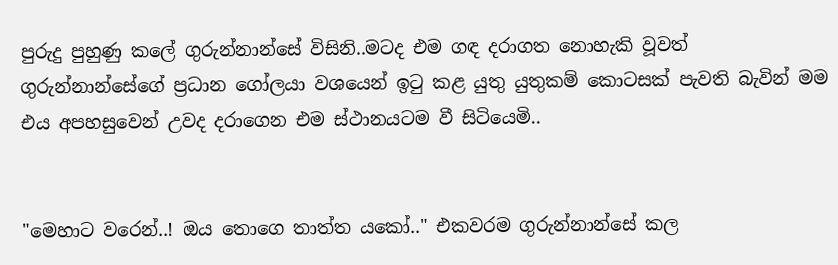පුරුදු පුහුණු කලේ ගුරුන්නාන්සේ විසිනි..මටද එම ගඳ දරාගත නොහැකි වූවත් ගුරුන්නාන්සේගේ ප්‍රධාන ගෝලයා වශයෙන් ඉටු කළ යුතු යුතුකම් කොටසක් පැවති බැවින් මම එය අපහසුවෙන් උවද දරාගෙන එම ස්ථානයටම වී සිටියෙමි..


"මෙහාට වරෙන්..! ඔය තොගෙ තාත්ත යකෝ.." එකවරම ගුරුන්නාන්සේ කල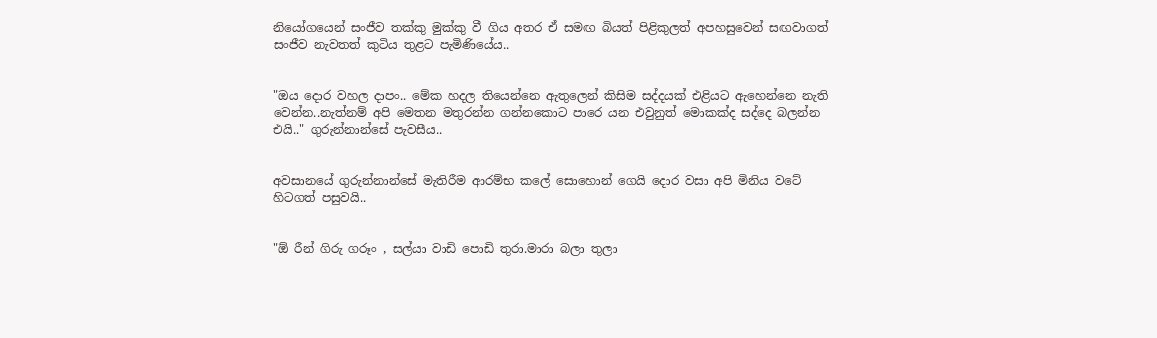නියෝගයෙන් සංජීව තක්කු මුක්කු වී ගිය අතර ඒ සමඟ බියත් පිළිකුලත් අපහසුවෙන් සඟවාගත් සංජීව නැවතත් කුටිය තුළට පැමිණියේය..


"ඔය දොර වහල දාපං.. මේක හදල තියෙන්නෙ ඇතුලෙන් කිසිම සද්දයක් එළියට ඇහෙන්නෙ නැති වෙන්න..නැත්නම් අපි මෙතන මතුරන්න ගන්නකොට පාරෙ යන එවුනුත් මොකක්ද සද්දෙ බලන්න එයි.." ගුරුන්නාන්සේ පැවසීය..


අවසානයේ ගුරුන්නාන්සේ මැතිරීම ආරම්භ කලේ සොහොන් ගෙයි දොර වසා අපි මිනිය වටේ හිටගත් පසුවයි..


"ඕ රීන් ගිරු ගරූං , සල්යා වාඩි පොඩි තුරා.මාරා බලා තුලා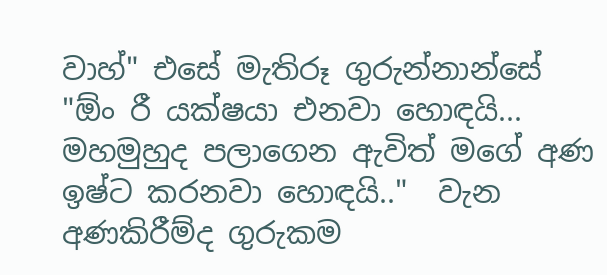වාහ්" එසේ මැතිරූ ගුරුන්නාන්සේ "ඕං රී යක්ෂයා එනවා හොඳයි... මහමුහුද පලාගෙන ඇවිත් මගේ අණ ඉෂ්ට කරනවා හොඳයි.."  වැන  අණකිරීම්ද ගුරුකම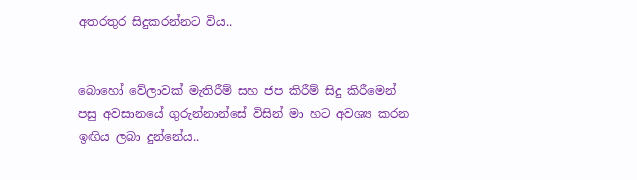අතරතුර සිදුකරන්නට විය..


බොහෝ වේලාවක් මැතිරීම් සහ ජප කිරීම් සිදු කිරීමෙන්  පසු අවසානයේ ගුරුන්නාන්සේ විසින් මා හට අවශ්‍ය කරන ඉඟිය ලබා දුන්නේය..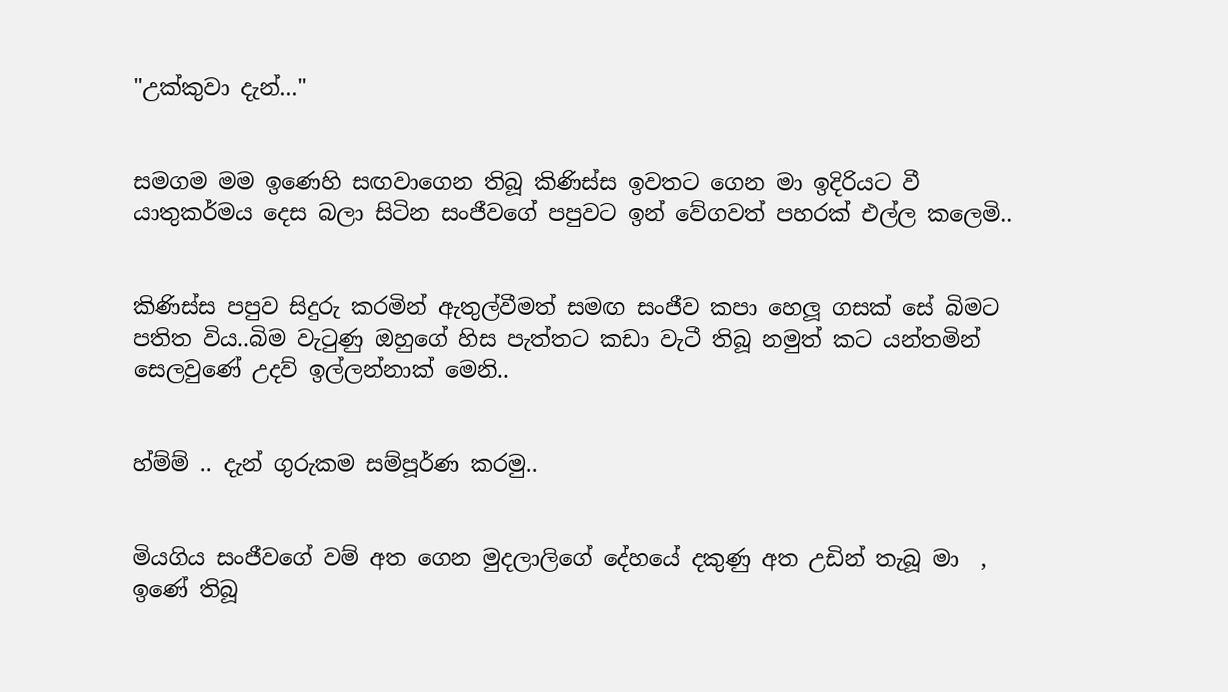"උක්කුවා දැන්..."


සමගම මම ඉණෙහි සඟවාගෙන තිබූ කිණිස්ස ඉවතට ගෙන මා ඉදිරියට වී යාතුකර්මය දෙස බලා සිටින සංජීවගේ පපුවට ඉන් වේගවත් පහරක් එල්ල කලෙමි..


කිණිස්ස පපුව සිදුරු කරමින් ඇතුල්වීමත් සමඟ සංජීව කපා හෙලූ ගසක් සේ බිමට පතිත විය..බිම වැටුණු ඔහුගේ හිස පැත්තට කඩා වැටී තිබූ නමුත් කට යන්තමින් සෙලවුණේ උදව් ඉල්ලන්නාක් මෙනි..


හ්ම්ම් .. දැන් ගුරුකම සම්පූර්ණ කරමු..


මියගිය සංජීවගේ වම් අත ගෙන මුදලාලිගේ දේහයේ දකුණු අත උඩින් තැබූ මා  , ඉණේ තිබූ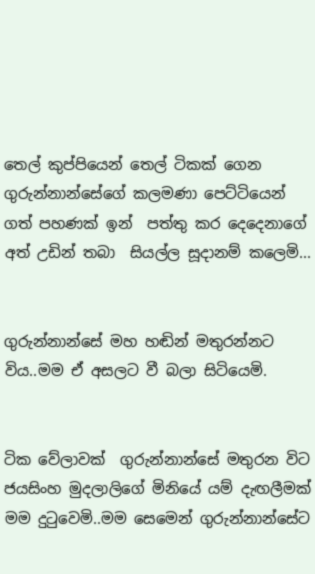තෙල් කුප්පියෙන් තෙල් ටිකක් ගෙන ගුරුන්නාන්සේගේ කලමණා පෙට්ටියෙන් ගත් පහණක් ඉන්  පත්තු කර දෙදෙනාගේ අත් උඩින් තබා  සියල්ල සූදානම් කලෙමි...


ගුරුන්නාන්සේ මහ හඬින් මතුරන්නට විය..මම ඒ අසලට වී බලා සිටියෙමි.


ටික වේලාවක්  ගුරුන්නාන්සේ මතුරන විට ජයසිංහ මුදලාලිගේ මිනියේ යම් දැඟලීමක් මම දුටුවෙමි..මම සෙමෙන් ගුරුන්නාන්සේට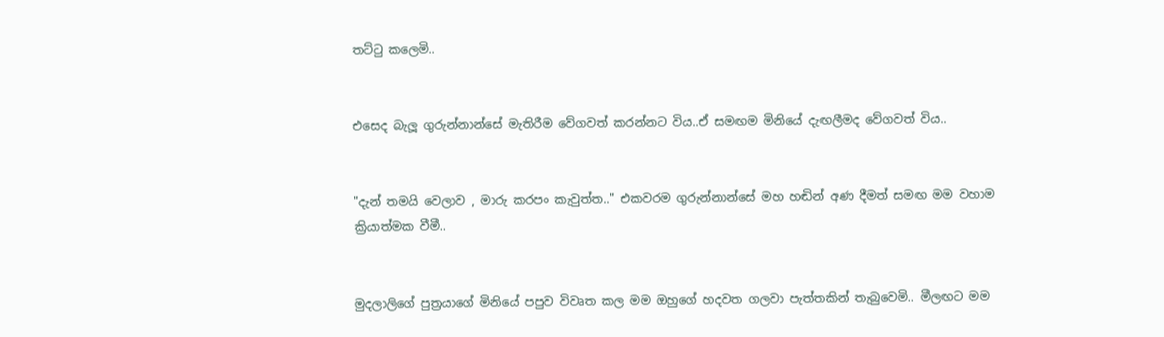තට්ටු කලෙමි..


එසෙද බැලූ ගුරුන්නාන්සේ මැතිරීම වේගවත් කරන්නට විය..ඒ සමඟම මිනියේ දැඟලීමද වේගවත් විය..


"දැන් තමයි වෙලාව , මාරු කරපං කැවුත්ත.." එකවරම ගුරුන්නාන්සේ මහ හඬින් අණ දීමත් සමඟ මම වහාම ක්‍රියාත්මක වීමී..


මුදලාලිගේ පුත්‍රයාගේ මිනියේ පපුව විවෘත කල මම ඔහුගේ හදවත ගලවා පැත්තකින් තැබුවෙමි.. මීලඟට මම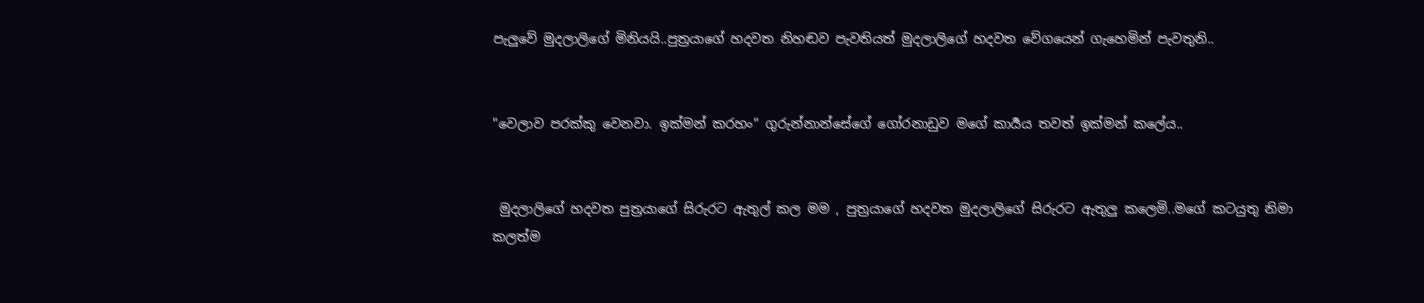පැලුවේ මුදලාලිගේ මිනියයි..පුත්‍රයාගේ හදවත නිහඬව පැවතියත් මුදලාලිගේ හදවත වේගයෙන් ගැහෙමින් පැවතුනි..


"වෙලාව පරක්කු වෙනවා. ඉක්මන් කරහං" ගුරුන්නාන්සේගේ ගෝරනාඩුව මගේ කාර්‍යය තවත් ඉක්මන් කලේය..


 මුදලාලිගේ හදවත පුත්‍රයාගේ සිරුරට ඇතුල් කල මම , පුත්‍රයාගේ හදවත මුදලාලිගේ සිරුරට ඇතුලු කලෙමි..මගේ කටයුතු නිමා කලත්ම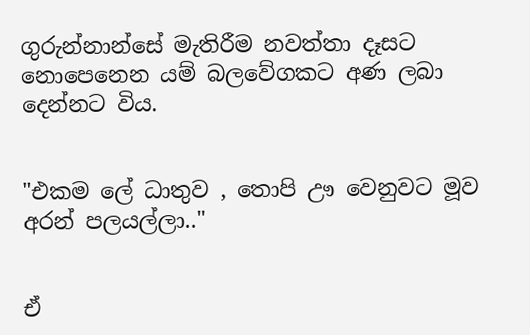ගුරුන්නාන්සේ මැතිරීම නවත්තා දෑසට නොපෙනෙන යම් බලවේගකට අණ ලබා දෙන්නට විය.


"එකම ලේ ධාතුව , තොපි ඌ වෙනුවට මූව අරන් පලයල්ලා.."


ඒ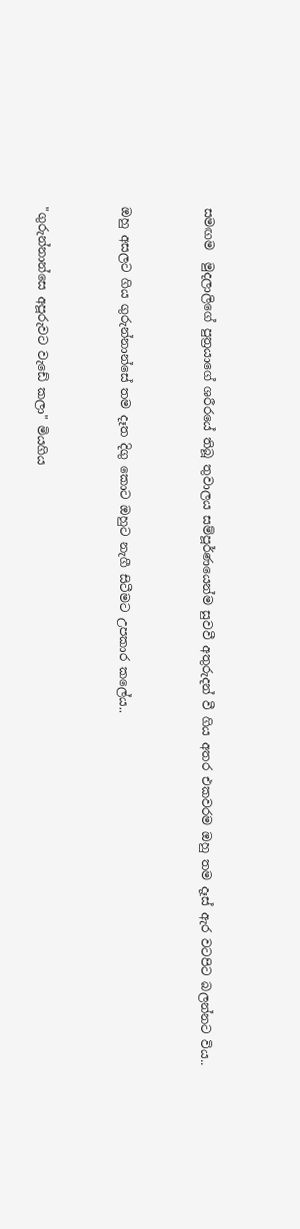සමඟම  මුදලාලිගේ පුත්‍රයාගේ ශරීරයේ තිබූ තුවාලය සම්පූර්ණයෙන්ම සුවවී අතුරුදන් වී ගිය අතර එකවරම ඔහු තම දෑස් ඇර වටපිට බලන්නට විය..


ඔහු අසලට ගිය ගුරුන්නාන්සේ තම දෑත දිගු කොට ඔහුට නැගී සිටීමට උපකාර කලේය..


"ගුරුන්නාන්සෙ අපූරුවට වැඩේ කලා" මියගිය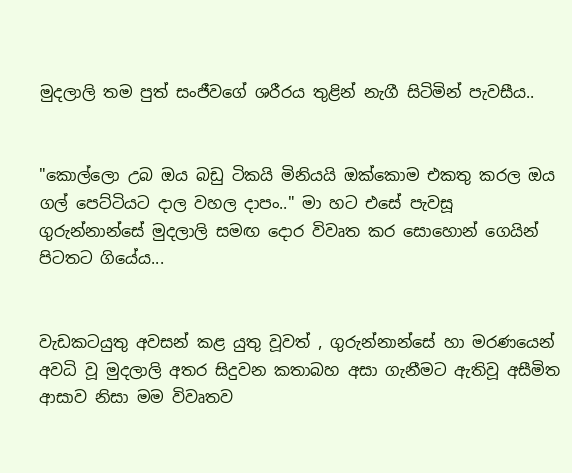මුදලාලි තම පුත් සංජීවගේ ශරීරය තුළින් නැගී සිටිමින් පැවසීය..


"කොල්ලො උබ ඔය බඩු ටිකයි මිනියයි ඔක්කොම එකතු කරල ඔය ගල් පෙට්ටියට දාල වහල දාපං.." මා හට එසේ පැවසූ ගුරුන්නාන්සේ මුදලාලි සමඟ දොර විවෘත කර සොහොන් ගෙයින් පිටතට ගියේය...


වැඩකටයුතු අවසන් කළ යුතු වූවත් , ගුරුන්නාන්සේ හා මරණයෙන් අවධි වූ මුදලාලි අතර සිදුවන කතාබහ අසා ගැනීමට ඇතිවූ අසීමිත ආසාව නිසා මම විවෘතව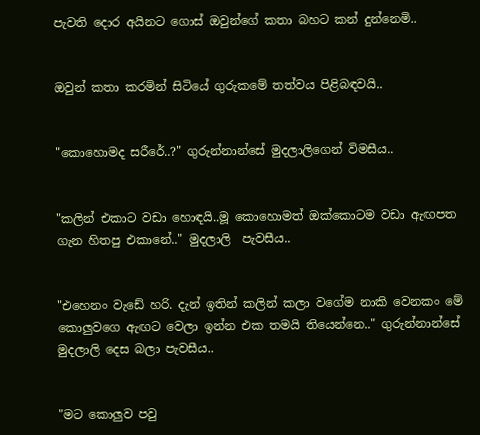පැවති දොර අයිනට ගොස් ඔවුන්ගේ කතා බහට කන් දුන්නෙමි..


ඔවුන් කතා කරමින් සිටියේ ගුරුකමේ තත්වය පිළිබඳවයි..


"කොහොමද සරීරේ..?" ගුරුන්නාන්සේ මුදලාලිගෙන් විමසීය..


"කලින් එකාට වඩා හොඳයි..මූ කොහොමත් ඔක්කොටම වඩා ඇඟපත ගැන හිතපු එකානේ.." මුදලාලි  පැවසීය..


"එහෙනං වැඩේ හරි. දැන් ඉතින් කලින් කලා වගේම නාකි වෙනකං මේ කොලුවගෙ ඇඟට වෙලා ඉන්න එක තමයි තියෙන්නෙ.." ගුරුන්නාන්සේ මුදලාලි දෙස බලා පැවසීය..


"මට කොලුව පවු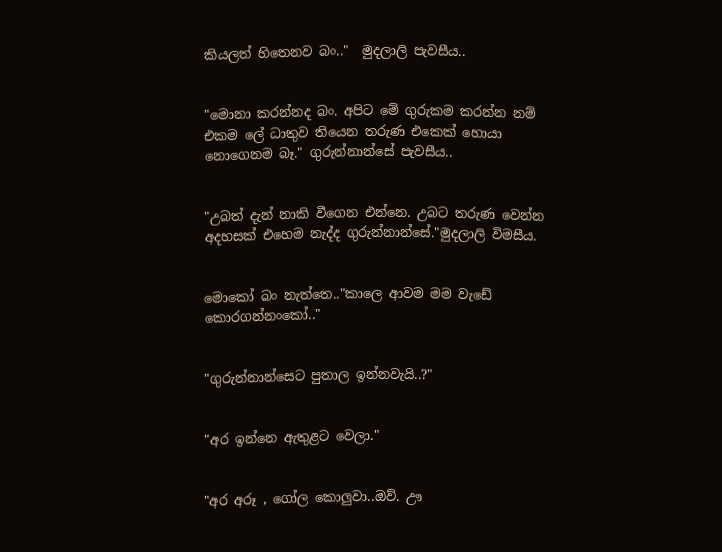කියලත් හිතෙනව බං.."  මුදලාලි පැවසීය..


"මොනා කරන්නද බං. අපිට මේ ගුරුකම කරන්න නම් එකම ලේ ධාතුව තියෙන තරුණ එකෙක් හොයා නොගෙනම බෑ." ගුරුන්නාන්සේ පැවසීය..


"උබත් දැන් නාකි වීගෙන එන්නෙ. උබට තරුණ වෙන්න අදහසක් එහෙම නැද්ද ගුරුන්නාන්සේ."මුදලාලි විමසීය.


මොකෝ බං නැත්තෙ.."කාලෙ ආවම මම වැඩේ කොරගන්නංකෝ.."


"ගුරුන්නාන්සෙට පුතාල ඉන්නවැයි..?"


"අර ඉන්නෙ ඇතුළට වෙලා."


"අර අරූ , ගෝල කොලුවා..ඔව්. ඌ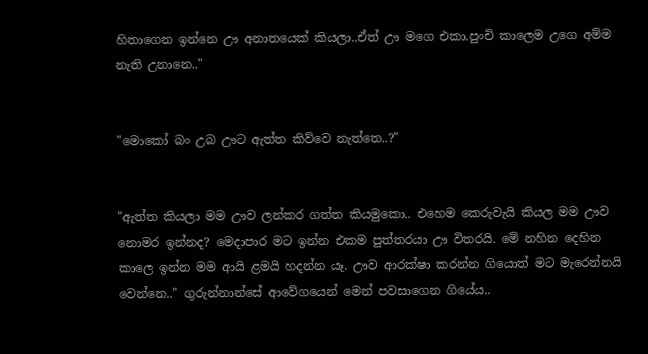හිතාගෙන ඉන්නෙ ඌ අනාතයෙක් කියලා..ඒත් ඌ මගෙ එකා.පුංචි කාලෙම උගෙ අම්ම නැති උනානෙ.."


"මොකෝ බං උබ ඌට ඇත්ත කිව්වෙ නැත්තෙ..?"


"ඇත්ත කියලා මම ඌව ලන්කර ගත්ත කියමුකො.. එහෙම කෙරුවැයි කියල මම ඌව නොමර ඉන්නද? මෙදාපාර මට ඉන්න එකම පුත්තරයා ඌ විතරයි. මේ නහින දෙහින කාලෙ ඉන්න මම ආයි ළමයි හදන්න යෑ. ඌව ආරක්ෂා කරන්න ගියොත් මට මැරෙන්නයි වෙන්නෙ.." ගුරුන්නාන්සේ ආවේගයෙන් මෙන් පවසාගෙන ගියේය..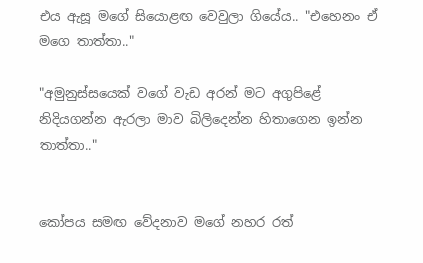එය ඇසූ මගේ සියොළඟ වෙවුලා ගියේය.. "එහෙනං ඒ මගෙ තාත්තා.."

"අමුනුස්සයෙක් වගේ වැඩ අරන් මට අගුපිළේ නිදියගන්න ඇරලා මාව බිලිදෙන්න හිතාගෙන ඉන්න තාත්තා.."


කෝපය සමඟ වේදනාව මගේ නහර රත්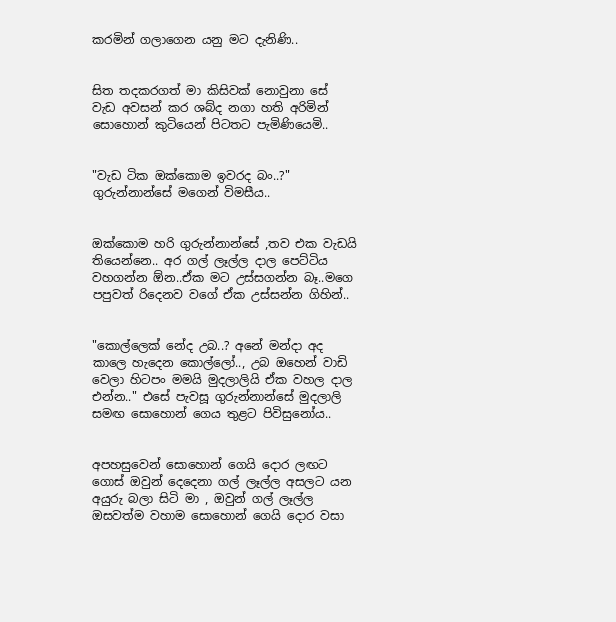කරමින් ගලාගෙන යනු මට දැනිණි..


සිත තදකරගත් මා කිසිවක් නොවුනා සේ වැඩ අවසන් කර ශබ්ද නගා හති අරිමින් සොහොන් කුටියෙන් පිටතට පැමිණියෙමි..


"වැඩ ටික ඔක්කොම ඉවරද බං..?" ගුරුන්නාන්සේ මගෙන් විමසීය..


ඔක්කොම හරි ගුරුන්නාන්සේ ,තව එක වැඩයි තියෙන්නෙ.. අර ගල් ලෑල්ල දාල පෙට්ටිය වහගන්න ඕන..ඒක මට උස්සගන්න බෑ..මගෙ පපුවත් රිදෙනව වගේ ඒක උස්සන්න ගිහින්..


"කොල්ලෙක් නේද උබ..? අනේ මන්දා අද කාලෙ හැදෙන කොල්ලෝ.., උබ ඔහෙන් වාඩි වෙලා හිටපං මමයි මුදලාලියි ඒක වහල දාල එන්න.." එසේ පැවසූ ගුරුන්නාන්සේ මුදලාලි සමඟ සොහොන් ගෙය තුළට පිවිසුනෝය..


අපහසුවෙන් සොහොන් ගෙයි දොර ලඟට ගොස් ඔවුන් දෙදෙනා ගල් ලෑල්ල අසලට යන අයුරු බලා සිටි මා , ඔවුන් ගල් ලෑල්ල ඔසවත්ම වහාම සොහොන් ගෙයි දොර වසා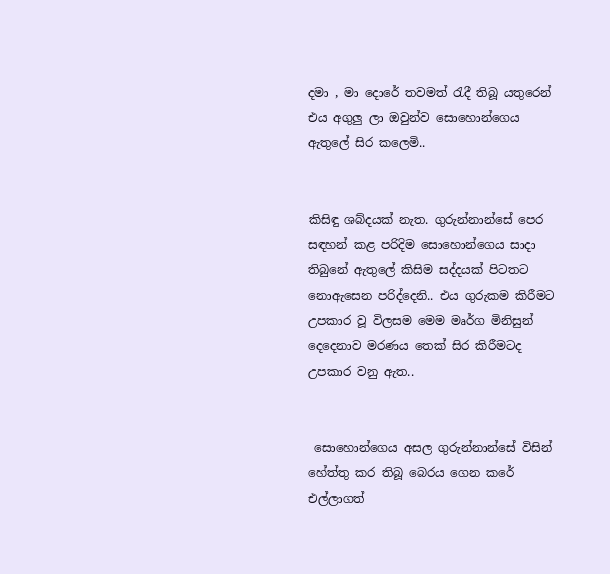දමා , මා දොරේ තවමත් රැදී තිබූ යතුරෙන් එය අගුලු ලා ඔවුන්ව සොහොන්ගෙය ඇතුලේ සිර කලෙමි..


කිසිඳු ශබ්දයක් නැත. ගුරුන්නාන්සේ පෙර සඳහන් කළ පරිදිම සොහොන්ගෙය සාදා තිබුනේ ඇතුලේ කිසිම සද්දයක් පිටතට නොඇසෙන පරිද්දෙනි.. එය ගුරුකම කිරීමට උපකාර වූ විලසම මෙම මෘර්ග මිනිසුන් දෙදෙනාව මරණය තෙක් සිර කිරීමටද උපකාර වනු ඇත..


 සොහොන්ගෙය අසල ගුරුන්නාන්සේ විසින් හේත්තු කර තිබූ බෙරය ගෙන කරේ එල්ලාගත්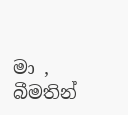මා ,  බීමතින්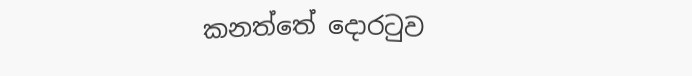කනත්තේ දොරටුව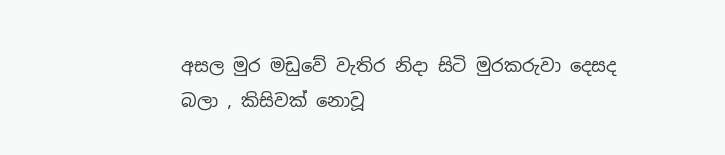අසල මුර මඩුවේ වැතිර නිදා සිටි මුරකරුවා දෙසද බලා , කිසිවක් නොවූ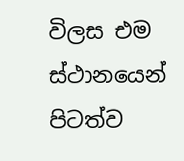විලස එම ස්ථානයෙන් පිටත්ව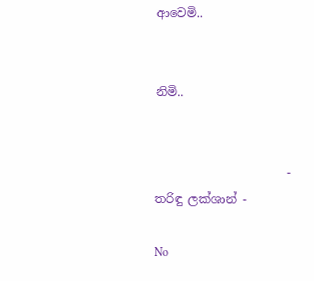ආවෙමි..


නිමි..


                      - තරිඳු ලක්ශාන් -

No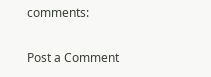comments:

Post a Comment